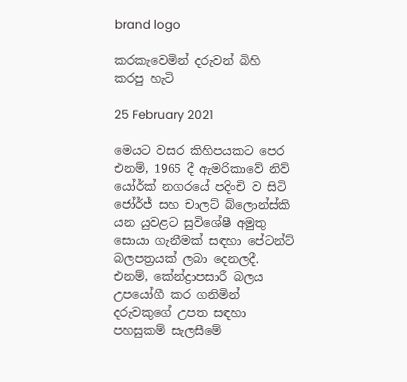brand logo

කරකැවෙමින් දරුවන් බිහි කරපු හැටි

25 February 2021

මෙයට වසර කිහිපයකට පෙර එනම්, 1965 දී ඇමරිකාවේ නිව් යෝර්ක් නගරයේ පදිංචි ව සිටි ජෝර්ජ් සහ චාලට් බ්ලොන්ස්කි යන යුවළට සුවිශේෂී අමුතු සොයා ගැනීමක් සඳහා පේටන්ට් බලපත්‍රයක් ලබා දෙනලදී. එනම්, කේන්ද්‍රාපසාරී බලය උපයෝගී කර ගනිමින් දරුවකුගේ උපත සඳහා පහසුකම් සැලසීමේ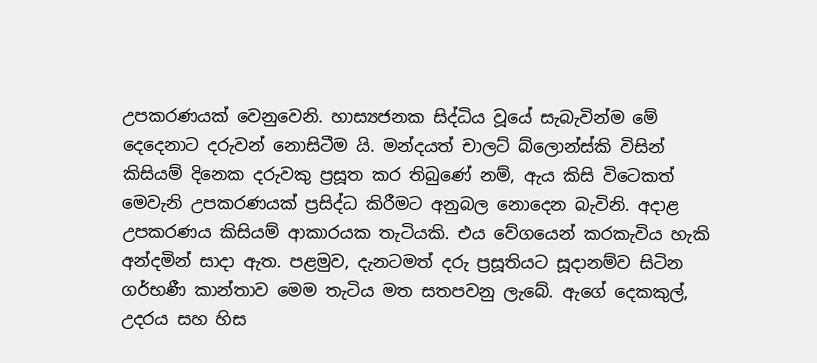උපකරණයක් වෙනුවෙනි. හාස්‍යජනක සිද්ධිය වූයේ සැබැවින්ම මේ දෙදෙනාට දරුවන් නොසිටීම යි. මන්දයත් චාලට් බ්ලොන්ස්කි විසින් කිසියම් දිනෙක දරුවකු ප්‍රසූත කර තිබුණේ නම්, ඇය කිසි විටෙකත් මෙවැනි උපකරණයක් ප්‍රසිද්ධ කිරීමට අනුබල නොදෙන බැවිනි. අදාළ උපකරණය කිසියම් ආකාරයක තැටියකි. එය වේගයෙන් කරකැවිය හැකි අන්දමින් සාදා ඇත. පළමුව, දැනටමත් දරු ප්‍රසූතියට සූදානම්ව සිටින ගර්භණී කාන්තාව මෙම තැටිය මත සතපවනු ලැබේ. ඇගේ දෙකකුල්, උදරය සහ හිස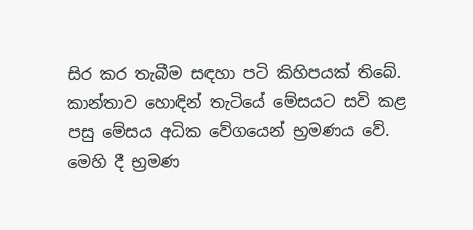සිර කර තැබීම සඳහා පටි කිහිපයක් තිබේ. කාන්තාව හොඳින් තැටියේ මේසයට සවි කළ පසු මේසය අධික වේගයෙන් භ්‍රමණය වේ. මෙහි දී භ්‍රමණ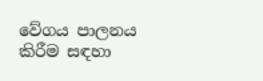වේගය පාලනය කිරීම සඳහා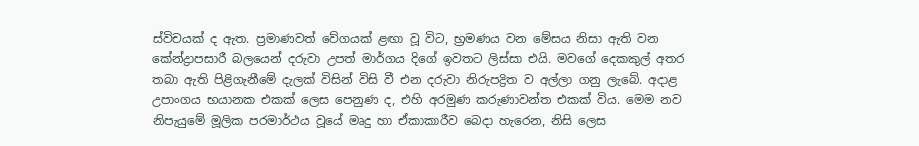ස්විචයක් ද ඇත. ප්‍රමාණවත් වේගයක් ළඟා වූ විට, භ්‍රමණය වන මේසය නිසා ඇති වන කේන්ද්‍රාපසාරී බලයෙන් දරුවා උපත් මාර්ගය දිගේ ඉවතට ලිස්සා එයි. මවගේ දෙකකුල් අතර තබා ඇති පිළිගැනීමේ දැලක් විසින් විසි වී එන දරුවා නිරුපද්‍රිත ව අල්ලා ගනු ලැබේ. අදාළ උපාංගය භයානක එකක් ලෙස පෙනුණ ද, එහි අරමුණ කරුණාවන්ත එකක් විය. මෙම නව නිපැයුමේ මූලික පරමාර්ථය වූයේ මෘදු හා ඒකාකාරීව බෙදා හැරෙන, නිසි ලෙස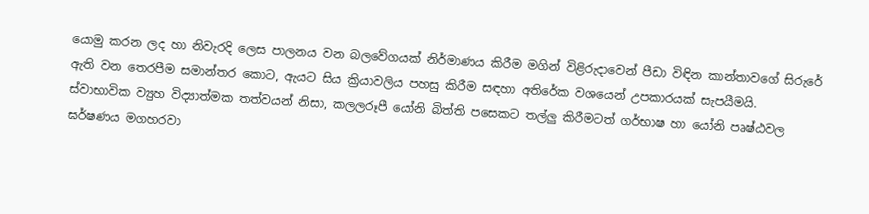යොමු කරන ලද හා නිවැරදි ලෙස පාලනය වන බලවේගයක් නිර්මාණය කිරීම මගින් විළිරුදාවෙන් පීඩා විඳින කාන්තාවගේ සිරුරේ ඇති වන තෙරපීම සමාන්තර කොට, ඇයට සිය ක්‍රියාවලිය පහසු කිරීම සඳහා අතිරේක වශයෙන් උපකාරයක් සැපයීමයි. ස්වාභාවික ව්‍යුහ විද්‍යාත්මක තත්වයන් නිසා, කලලරූපී යෝනි බිත්ති පසෙකට තල්ලු කිරීමටත් ගර්භාෂ හා යෝනි පෘෂ්ඨවල ඝර්ෂණය මගහරවා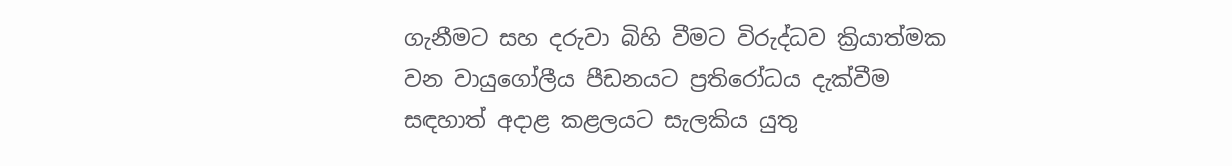ගැනීමට සහ දරුවා බිහි වීමට විරුද්ධව ක්‍රියාත්මක වන වායුගෝලීය පීඩනයට ප්‍රතිරෝධය දැක්වීම සඳහාත් අදාළ කළලයට සැලකිය යුතු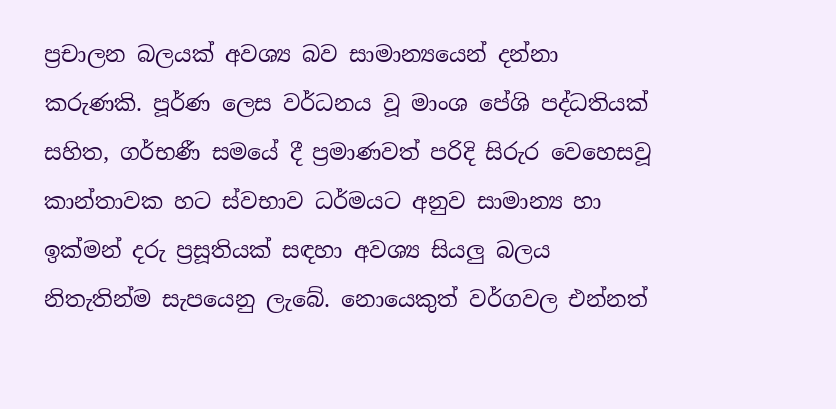ප්‍රචාලන බලයක් අවශ්‍ය බව සාමාන්‍යයෙන් දන්නා කරුණකි. පූර්ණ ලෙස වර්ධනය වූ මාංශ පේශි පද්ධතියක් සහිත, ගර්භණී සමයේ දී ප්‍රමාණවත් පරිදි සිරුර වෙහෙසවූ කාන්තාවක හට ස්වභාව ධර්මයට අනුව සාමාන්‍ය හා ඉක්මන් දරු ප්‍රසූතියක් සඳහා අවශ්‍ය සියලු බලය නිතැතින්ම සැපයෙනු ලැබේ. නොයෙකුත් වර්ගවල එන්නත්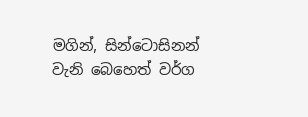මගින්, සින්ටොසිනන් වැනි බෙහෙත් වර්ග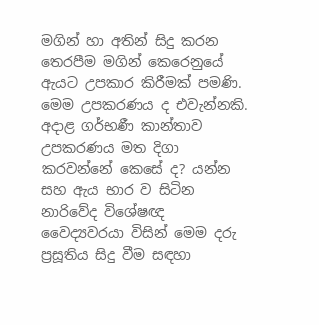මගින් හා අතින් සිදු කරන තෙරපීම මගින් කෙරෙනුයේ ඇයට උපකාර කිරීමක් පමණි. මෙම උපකරණය ද එවැන්නකි. අදාළ ගර්භණී කාන්තාව උපකරණය මත දිගා කරවන්නේ කෙසේ ද? යන්න සහ ඇය භාර ව සිටින නාරිවේද විශේෂඥ වෛද්‍යවරයා විසින් මෙම දරු ප්‍රසූතිය සිදු වීම සඳහා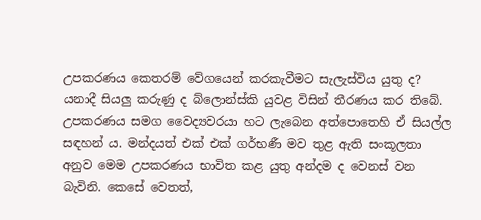උපකරණය කෙතරම් වේගයෙන් කරකැවීමට සැලැස්විය යුතු ද? යනාදී සියලු කරුණු ද බ්ලොන්ස්කි යුවළ විසින් තීරණය කර තිබේ. උපකරණය සමග වෛද්‍යවරයා හට ලැබෙන අත්පොතෙහි ඒ සියල්ල සඳහන් ය. මන්දයත් එක් එක් ගර්භණී මව තුළ ඇති සංකූලතා අනුව මෙම උපකරණය භාවිත කළ යුතු අන්දම ද වෙනස් වන බැවිනි. කෙසේ වෙතත්,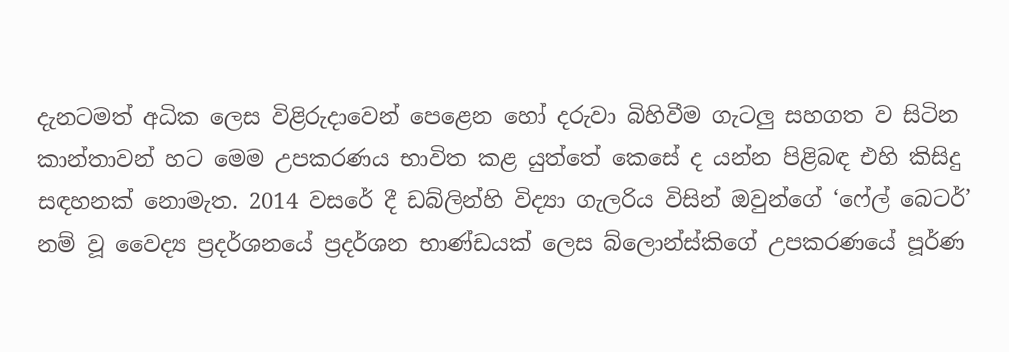දැනටමත් අධික ලෙස විළිරුදාවෙන් පෙළෙන හෝ දරුවා බිහිවීම ගැටලු සහගත ව සිටින කාන්තාවන් හට මෙම උපකරණය භාවිත කළ යුත්තේ කෙසේ ද යන්න පිළිබඳ එහි කිසිදු සඳහනක් නොමැත. 2014 වසරේ දී ඩබ්ලින්හි විද්‍යා ගැලරිය විසින් ඔවුන්ගේ ‘ෆේල් බෙටර්’ නම් වූ වෛද්‍ය ප්‍රදර්ශනයේ ප්‍රදර්ශන භාණ්ඩයක් ලෙස බ්ලොන්ස්කිගේ උපකරණයේ පූර්ණ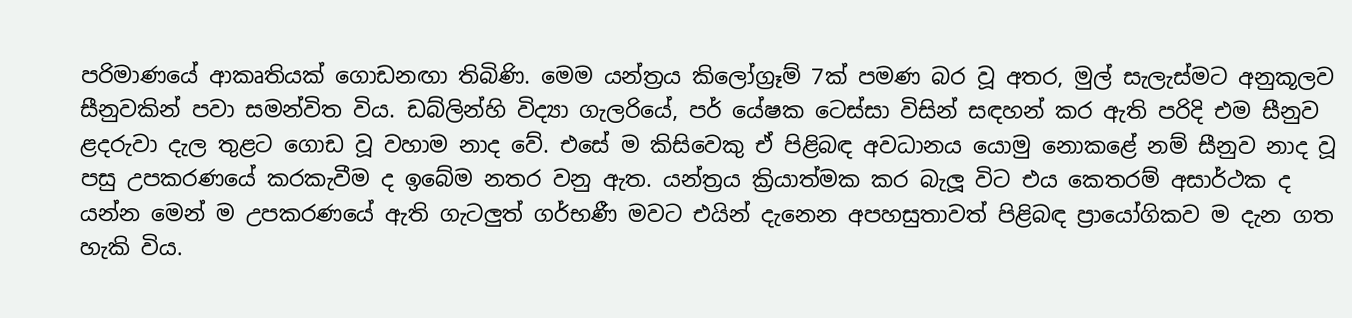පරිමාණයේ ආකෘතියක් ගොඩනඟා තිබිණි. මෙම යන්ත්‍රය කිලෝග්‍රෑම් 7ක් පමණ බර වූ අතර, මුල් සැලැස්මට අනුකූලව සීනුවකින් පවා සමන්විත විය. ඩබ්ලින්හි විද්‍යා ගැලරියේ, පර් යේෂක ටෙස්සා විසින් සඳහන් කර ඇති පරිදි එම සීනුව ළදරුවා දැල තුළට ගොඩ වූ වහාම නාද වේ. එසේ ම කිසිවෙකු ඒ පිළිබඳ අවධානය යොමු නොකළේ නම් සීනුව නාද වූ පසු උපකරණයේ කරකැවීම ද ඉබේම නතර වනු ඇත. යන්ත්‍රය ක්‍රියාත්මක කර බැලූ විට එය කෙතරම් අසාර්ථක ද යන්න මෙන් ම උපකරණයේ ඇති ගැටලුත් ගර්භණී මවට එයින් දැනෙන අපහසුතාවත් පිළිබඳ ප්‍රායෝගිකව ම දැන ගත හැකි විය.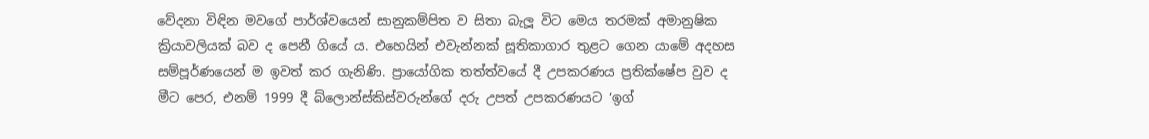වේදනා විඳින මවගේ පාර්ශ්වයෙන් සානුකම්පිත ව සිතා බැලූ විට මෙය තරමක් අමානුෂික ක්‍රියාවලියක් බව ද පෙනී ගියේ ය. එහෙයින් එවැන්නක් සූතිකාගාර තුළට ගෙන යාමේ අදහස සම්පූර්ණයෙන් ම ඉවත් කර ගැනිණි. ප්‍රායෝගික තත්ත්වයේ දී උපකරණය ප්‍රතික්ෂේප වුව ද මීට පෙර, එනම් 1999 දී බ්ලොන්ස්කිස්වරුන්ගේ දරු උපත් උපකරණයට ‘ඉග්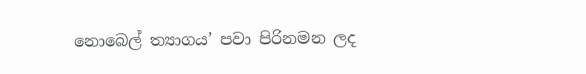නොබෙල් ත්‍යාගය’ පවා පිරිනමන ලද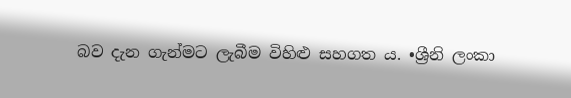බව දැන ගැන්මට ලැබීම විහිළු සහගත ය. •ශ්‍රීනි ලංකා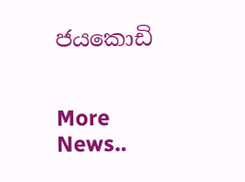ජයකොඩි


More News..